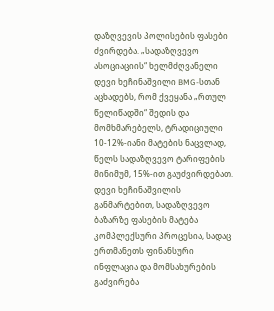დაზღვევის პოლისების ფასები ძვირდება. „სადაზღვევო ასოციაციის“ ხელმძღვანელი დევი ხეჩინაშვილი BMG-სთან აცხადებს, რომ ქვეყანა „რთულ წელიწადში“ შედის და მომხმარებელს, ტრადიციული 10-12%-იანი მატების ნაცვლად, წელს სადაზღვევო ტარიფების მინიმუმ, 15%-ით გაუძვირდებათ.
დევი ხეჩინაშვილის განმარტებით, სადაზღვევო ბაზარზე ფასების მატება კომპლექსური პროცესია, სადაც ერთმანეთს ფინანსური ინფლაცია და მომსახურების გაძვირება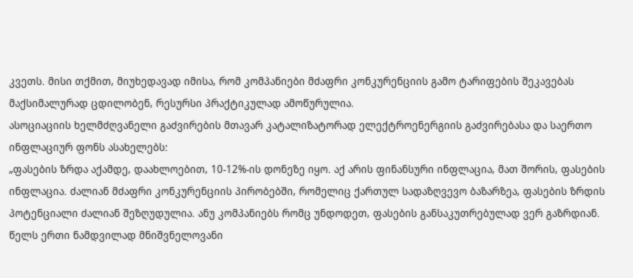კვეთს. მისი თქმით, მიუხედავად იმისა, რომ კომპანიები მძაფრი კონკურენციის გამო ტარიფების შეკავებას მაქსიმალურად ცდილობენ, რესურსი პრაქტიკულად ამოწურულია.
ასოციაციის ხელმძღვანელი გაძვირების მთავარ კატალიზატორად ელექტროენერგიის გაძვირებასა და საერთო ინფლაციურ ფონს ასახელებს:
„ფასების ზრდა აქამდე, დაახლოებით, 10-12%-ის დონეზე იყო. აქ არის ფინანსური ინფლაცია, მათ შორის, ფასების ინფლაცია. ძალიან მძაფრი კონკურენციის პირობებში, რომელიც ქართულ სადაზღვევო ბაზარზეა, ფასების ზრდის პოტენციალი ძალიან შეზღუდულია. ანუ კომპანიებს რომც უნდოდეთ, ფასების განსაკუთრებულად ვერ გაზრდიან.
წელს ერთი ნამდვილად მნიშვნელოვანი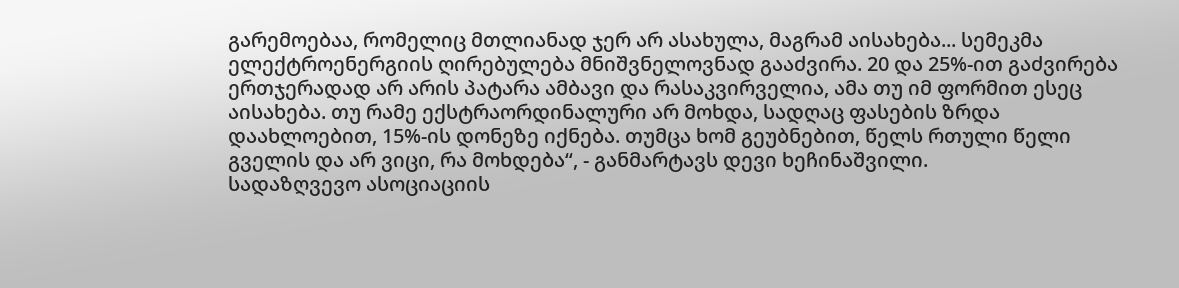გარემოებაა, რომელიც მთლიანად ჯერ არ ასახულა, მაგრამ აისახება... სემეკმა ელექტროენერგიის ღირებულება მნიშვნელოვნად გააძვირა. 20 და 25%-ით გაძვირება ერთჯერადად არ არის პატარა ამბავი და რასაკვირველია, ამა თუ იმ ფორმით ესეც აისახება. თუ რამე ექსტრაორდინალური არ მოხდა, სადღაც ფასების ზრდა დაახლოებით, 15%-ის დონეზე იქნება. თუმცა ხომ გეუბნებით, წელს რთული წელი გველის და არ ვიცი, რა მოხდება“, - განმარტავს დევი ხეჩინაშვილი.
სადაზღვევო ასოციაციის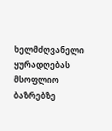ხელმძღვანელი ყურადღებას მსოფლიო ბაზრებზე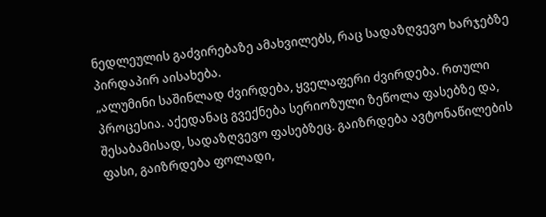ნედლეულის გაძვირებაზე ამახვილებს, რაც სადაზღვევო ხარჯებზე პირდაპირ აისახება.
„ალუმინი საშინლად ძვირდება, ყველაფერი ძვირდება. რთული პროცესია. აქედანაც გვექნება სერიოზული ზეწოლა ფასებზე და, შესაბამისად, სადაზღვევო ფასებზეც. გაიზრდება ავტონაწილების ფასი, გაიზრდება ფოლადი,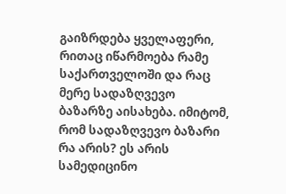გაიზრდება ყველაფერი, რითაც იწარმოება რამე საქართველოში და რაც მერე სადაზღვევო ბაზარზე აისახება. იმიტომ, რომ სადაზღვევო ბაზარი რა არის? ეს არის სამედიცინო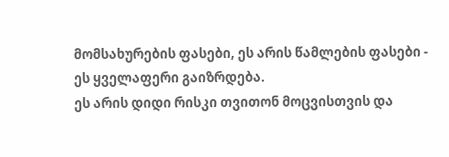მომსახურების ფასები, ეს არის წამლების ფასები - ეს ყველაფერი გაიზრდება.
ეს არის დიდი რისკი თვითონ მოცვისთვის და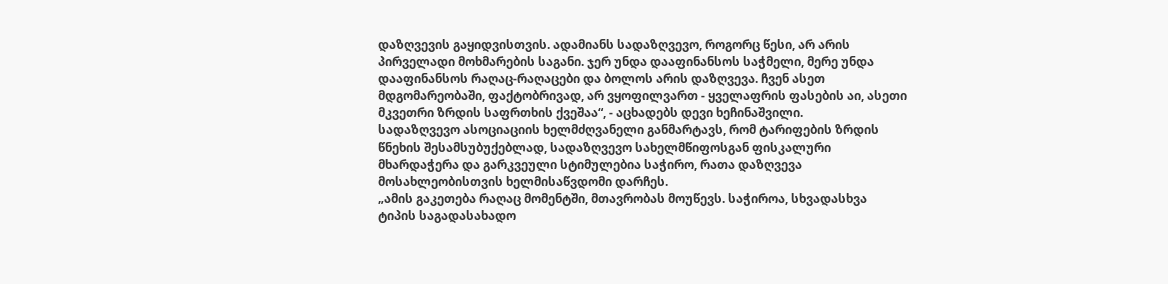დაზღვევის გაყიდვისთვის. ადამიანს სადაზღვევო, როგორც წესი, არ არის პირველადი მოხმარების საგანი. ჯერ უნდა დააფინანსოს საჭმელი, მერე უნდა დააფინანსოს რაღაც-რაღაცები და ბოლოს არის დაზღვევა. ჩვენ ასეთ მდგომარეობაში, ფაქტობრივად, არ ვყოფილვართ - ყველაფრის ფასების აი, ასეთი მკვეთრი ზრდის საფრთხის ქვეშაა“, - აცხადებს დევი ხეჩინაშვილი.
სადაზღვევო ასოციაციის ხელმძღვანელი განმარტავს, რომ ტარიფების ზრდის წნეხის შესამსუბუქებლად, სადაზღვევო სახელმწიფოსგან ფისკალური მხარდაჭერა და გარკვეული სტიმულებია საჭირო, რათა დაზღვევა მოსახლეობისთვის ხელმისაწვდომი დარჩეს.
„ამის გაკეთება რაღაც მომენტში, მთავრობას მოუწევს. საჭიროა, სხვადასხვა ტიპის საგადასახადო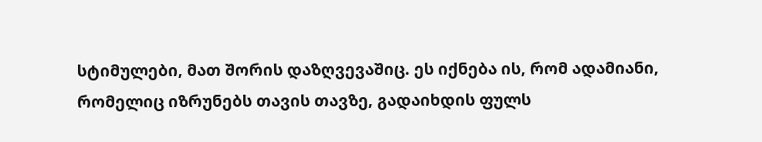სტიმულები, მათ შორის დაზღვევაშიც. ეს იქნება ის, რომ ადამიანი, რომელიც იზრუნებს თავის თავზე, გადაიხდის ფულს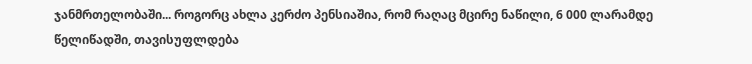ჯანმრთელობაში... როგორც ახლა კერძო პენსიაშია, რომ რაღაც მცირე ნაწილი, 6 000 ლარამდე წელიწადში, თავისუფლდება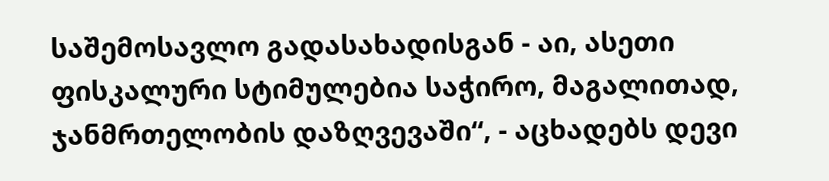საშემოსავლო გადასახადისგან - აი, ასეთი ფისკალური სტიმულებია საჭირო, მაგალითად, ჯანმრთელობის დაზღვევაში“, - აცხადებს დევი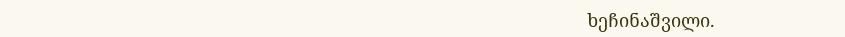ხეჩინაშვილი.